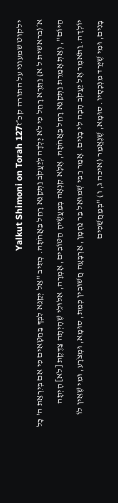ילקוט שמעוני על התורה קכ״זYalkut Shimoni on Torah 127
א׳(בראשית ל א) וַתֵּרֶא רָחֵל כִּי לֹא יָלְדָה לְּיַעֲקֹב וַתְּקַנֵּא רָחֵל בַּאֲחֹתָהּ. כְּתִיב "אַל יְקַנֵּא לִבְּךָ בַּחַטָּאִים כִּי אִם בְּיִרְאַת ה' כָּל הַיּוֹם", וְאַתְּ אָמַרֵת וַתְּקַנֵּא רָחֵל בַּאֲחֹתָהּ, אֶלָּא קִנְאָה בְּמַעֲשֶׂיהָ הַטּוֹבִים, אָמְרָה, אִלּוּלֵי שֶׁהָיְתָה צַדֶּקֶת [לֹא] הָיְתָה יוֹלְדָה. וַתֹּאמֶר אֶל יַעֲקֹב הָבָה לִּי בָנִים. אָמַר רַבִּי שְׁמוּאֵל בַּר נַחְמָן, אַרְבָּעָה חֲשׁוּבִין כְּמֵת, סוּמָא, וּמְצֹרָע, וּמִי שֶׁאֵין לוֹ בָּנִים, וּמִי שֶׁיָּרַד מִנְּכָסָיו. סוּמָא, שֶׁנֶּאֱמַר (איכה ג, ו) "בְּמַחֲשַׁכִּים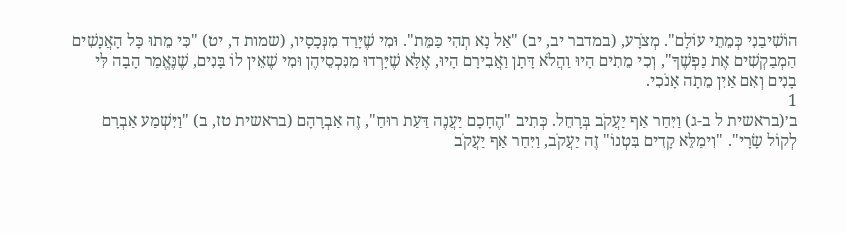הוֹשִׁיבַנִי כְּמֵתֵי עוֹלָם". מְצֹרָע, (במדבר יב, יב) "אַל נָא תְהִי כַּמֵּת". וּמִי שֶׁיָּרַד מִנְּכָסָיו, (שמות ד, יט) "כִּי מֵתוּ כָּל הָאֲנָשִׁים הַמְבַקְשִׁים אֶת נַפְשֶׁךָ", וְכִי מֵתִים הָיוּ וַהֲלֹא דָּתָן וַאֲבִירָם הָיוּ, אֶלָּא שֶׁיָּרְדוּ מִנִּכְסֵיהֶן וּמִי שֶׁאֵין לוֹ בָּנִים, שֶׁנֶּאֱמַר הָבָה לִּי בָנִים וְאִם אַיִן מֵתָה אָנֹכִי.
1
ב׳(בראשית ל ב-ג) וַיִּחַר אַף יַעֲקֹב בְּרָחֵל. כְּתִיב "הֶחָכָם יַעֲנֶה דַּעַת רוּחַ", זֶה אַבְרָהָם (בראשית טז, ב) "וַיִּשְׁמַע אַבְרָם לְקוֹל שָׂרָי". "וִימַלֵּא קָדִים בִּטְנוֹ" זֶה יַעֲקֹב, וַיִּחַר אַף יַעֲקֹב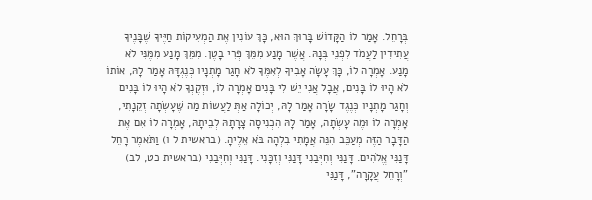בְּרָחֵל. אָמַר לוֹ הַקָּדוֹשׁ בָּרוּךְ הוּא, כָּךְ עוֹנִין אֶת הַמְעִיקוֹת חַיֶּיךָ שֶׁבָּנֶיךָ עֲתִידִין לַעֲמֹד לִפְנֵי בְּנָהּ. אֲשֶׁר מָנַע מִמֵּךְ פְּרִי בָטֶן. מִמֵּךְ מָנַע מִמֶּנִּי לֹא מָנַע. אָמְרָה לוֹ, כָּךְ עָשָׂה אָבִיךָ לְאִמֶּךָ לֹא חָגַר מָתְנָיו כְּנֶגְדָּהּ אָמַר לָהּ, אוֹתוֹ לֹא הָיוּ לוֹ בָּנִים, אֲבָל אֲנִי יֵשׁ לִי בָּנִים אָמְרָה לוֹ, וּזְקֶנְךָ לֹא הָיוּ לוֹ בָּנִים וְחָגַר מָתְנָיו כְּנֶגֶד שָׂרָה אָמַר לָהּ, יְכוֹלָה אַתְּ לַעֲשוֹת מַה שֶּׁעָשְׂתָה זְקֵנָתִי, אָמְרָה לוֹ וּמֶה עָשְׂתָה, אָמַר לָהּ הִכְנִיסָה צָרָתָהּ לְבֵיתָהּ, אָמְרָה לוֹ אִם אֶת הַדָּבָר הַזֶּה מְעַכֵּב הִנֵּה אֲמָתִי בִלְהָה בֹּא אֵלֶיהָ. (בראשית ל ו) וַתֹּאמֶר רָחֵל דָּנַנִּי אֱלֹהִים. דָּנַנִּי וְחִיְּבַנִי דָּנַנִּי וְזִכָּנִי. דָּנַנִּי וְחִיְּבַנִי (בראשית כט, לב) "וְרָחֵל עֲקָרָה", דָּנַנִּי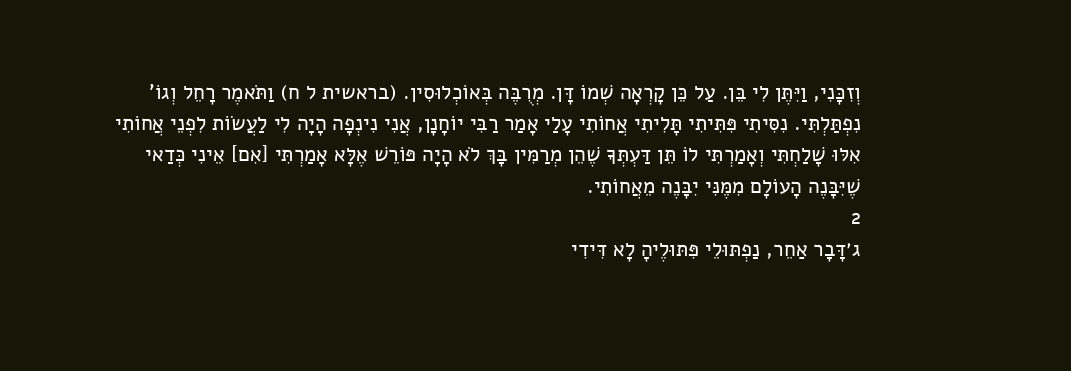וְזִכָּנִי, וַיִּתֶּן לִי בֵּן. עַל כֵּן קָרְאָה שְׁמוֹ דָּן. מְרֻבֶּה בְּאוֹכְלוּסִין. (בראשית ל ח) וַתֹּאמֶר רָחֵל וְגוֹ' נִפְתַּלְתִּי. נִסִּיתִי פִּתִּיתִי תָּלִיתִי אֲחוֹתִי עָלַי אָמַר רַבִּי יוֹחָנָן, אֲנִי נִינְפָה הָיָה לִי לַעֲשׂוֹת לִפְנֵי אֲחוֹתִי אִלּוּ שָׁלַחְתִּי וְאָמַרְתִּי לוֹ תֵּן דַּעְתְּךָ שֶׁהֵן מְרַמִּין בָּךְ לֹא הָיָה פּוֹרֵשׁ אֶלָּא אָמַרְתִּי [אִם] אֵינִי כְּדַאי שֶׁיִּבָּנֶה הָעוֹלָם מִמֶּנִּי יִבָּנֶה מֵאֲחוֹתִי.
2
ג׳דָּבָר אַחֵר, נַפְתּוּלֵי פִּתּוּלֶיהָ לָא דִּידִי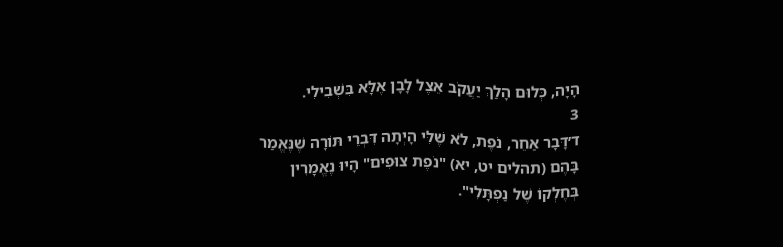הָיָה, כְּלוּם הָלַךְ יַעֲקֹב אֵצֶל לָבָן אֶלָּא בִּשְׁבִילִי.
3
ד׳דָּבָר אַחֵר, נֹפֶת, לֹא שֶׁלִּי הָיְתָה דִּבְרֵי תּוֹרָה שֶׁנֶּאֱמַר בָּהֶם (תהלים יט, יא) "נֹפֶת צוּפִים" הָיוּ נֶאֱמָרִין בְּחֶלְקוֹ שֶׁל נַפְתָּלִי".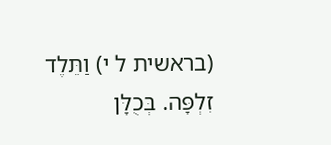(בראשית ל י) וַתֵּלֶד זִלְפָּה. בְּכֻלָּן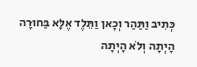כְּתִיב וַתַּהַר וְכָאן וַתֵּלֶד אֶלָּא בַּחוּרָה הָיְתָה וְלֹא הָיְתָה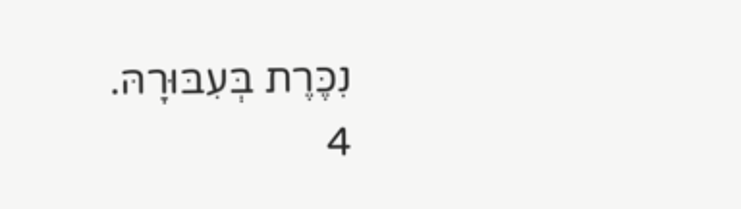נִכֶּרֶת בְּעִבּוּרָהּ.
4